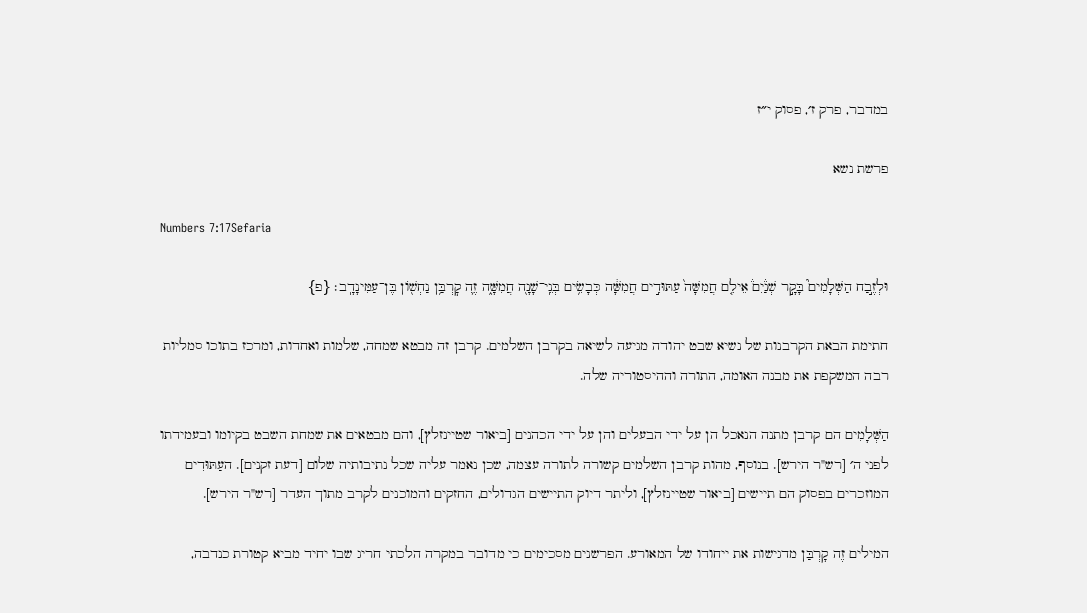במדבר, פרק ז׳, פסוק י״ז

פרשת נשא

Numbers 7:17Sefaria

וּלְזֶ֣בַח הַשְּׁלָמִים֮ בָּקָ֣ר שְׁנַ֒יִם֒ אֵילִ֤ם חֲמִשָּׁה֙ עַתּוּדִ֣ים חֲמִשָּׁ֔ה כְּבָשִׂ֥ים בְּנֵֽי־שָׁנָ֖ה חֲמִשָּׁ֑ה זֶ֛ה קׇרְבַּ֥ן נַחְשׁ֖וֹן בֶּן־עַמִּינָדָֽב׃ {פ}

חתימת הבאת הקרבנות של נשיא שבט יהודה מגיעה לשיאה בקרבן השלמים. קרבן זה מבטא שמחה, שלמות ואחדות, ומרכז בתוכו סמליות רבה המשקפת את מבנה האומה, התורה וההיסטוריה שלה.

הַשְּׁלָמִים הם קרבן מתנה הנאכל הן על ידי הבעלים והן על ידי הכהנים [ביאור שטיינזלץ], והם מבטאים את שמחת השבט בקיומו ובעמידתו לפני ה׳ [רש"ר הירש]. בנוסף, מהות קרבן השלמים קשורה לתורה עצמה, שכן נאמר עליה שכל נתיבותיה שלום [דעת זקנים]. העַתּוּדִים המוזכרים בפסוק הם תיישים [ביאור שטיינזלץ], וליתר דיוק התיישים הגדולים, החזקים והמוכנים לקרב מתוך העדר [רש"ר הירש].

המילים זֶה קָרְבַּן מדגישות את ייחודו של המאורע. הפרשנים מסכימים כי מדובר במקרה הלכתי חריג שבו יחיד מביא קטורת כנדבה,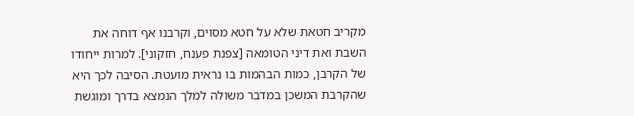מקריב חטאת שלא על חטא מסוים, וקרבנו אף דוחה את השבת ואת דיני הטומאה [צפנת פענח, חזקוני]. למרות ייחודו של הקרבן, כמות הבהמות בו נראית מועטת. הסיבה לכך היא שהקרבת המשכן במדבר משולה למלך הנמצא בדרך ומוגשת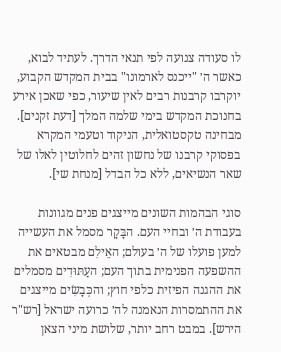לו סעודה צנועה לפי תנאי הדרך. לעתיד לבוא, כאשר ה׳ "ייכנס לארמונו" בבית המקדש הקבוע, יוקרבו קרבנות רבים לאין שיעור, כפי שאכן אירע בחנוכת המקדש בימי שלמה המלך [דעת זקנים]. מבחינה טקסטואלית, הניקוד וטעמי המקרא בפסוקי קרבנו של נחשון זהים לחלוטין לאלו של שאר הנשיאים, ללא כל הבדל [מנחת שי].

סוגי הבהמות השונים מייצגים פנים מגוונות בעבודת ה׳ ובחיי העם. הבָּקָר מסמל את העשייה למען פועלו של ה׳ בעולם; האֵילִם מבטאים את ההשפעה הפנימית בתוך העם; העַתּוּדִים מסמלים את ההגנה הפיזית כלפי חוץ; והכְּבָשִׂים מייצגים את ההתמסרות הנאמנה לה׳ כרועה ישראל [רש"ר הירש]. במבט רחב יותר, שלושת מיני הצאן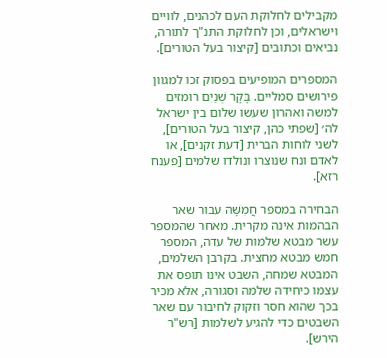מקבילים לחלוקת העם לכהנים, לוויים וישראלים, וכן לחלוקת התנ"ך לתורה, נביאים וכתובים [קיצור בעל הטורים].

המספרים המופיעים בפסוק זכו למגוון פירושים סמליים. בָּקָר שְׁנַיִם רומזים למשה ואהרון שעשו שלום בין ישראל לה׳ [שפתי כהן, קיצור בעל הטורים], לשני לוחות הברית [דעת זקנים], או לאדם ונח שנוצרו ונולדו שלמים [פענח רזא].

הבחירה במספר חֲמִשָּׁה עבור שאר הבהמות אינה מקרית. מאחר שהמספר עשר מבטא שלמות של עדה, המספר חמש מבטא מחצית. בקרבן השלמים, המבטא שמחה, השבט אינו תופס את עצמו כיחידה שלמה וסגורה, אלא מכיר בכך שהוא חסר וזקוק לחיבור עם שאר השבטים כדי להגיע לשלמות [רש"ר הירש].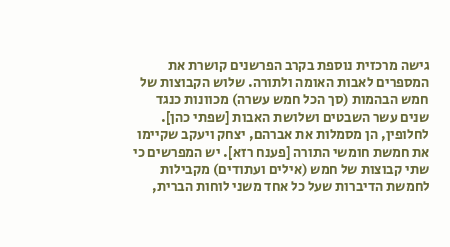גישה מרכזית נוספת בקרב הפרשנים קושרת את המספרים לאבות האומה ולתורה. שלוש הקבוצות של חמש הבהמות (סך הכל חמש עשרה) מכוונות כנגד שנים עשר השבטים ושלושת האבות [שפתי כהן]. לחלופין, הן מסמלות את אברהם, יצחק ויעקב שקיימו את חמשת חומשי התורה [פענח רזא]. יש המפרשים כי שתי קבוצות של חמש (אילים ועתודים) מקבילות לחמשת הדיברות שעל כל אחד משני לוחות הברית,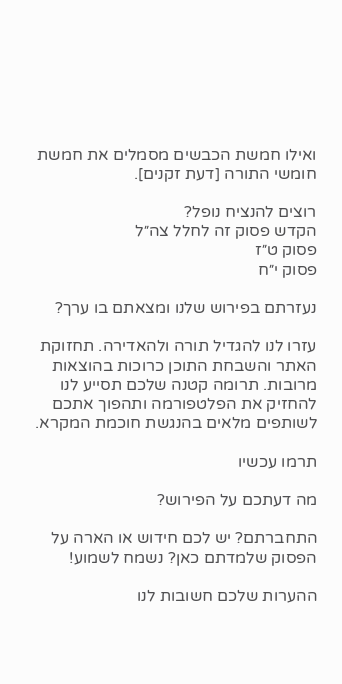ואילו חמשת הכבשים מסמלים את חמשת חומשי התורה [דעת זקנים].

רוצים להנציח נופל?
הקדש פסוק זה לחלל צה״ל
פסוק ט״ז
פסוק י״ח

נעזרתם בפירוש שלנו ומצאתם בו ערך?

עזרו לנו להגדיל תורה ולהאדירה. תחזוקת האתר והשבחת התוכן כרוכות בהוצאות מרובות. תרומה קטנה שלכם תסייע לנו להחזיק את הפלטפורמה ותהפוך אתכם לשותפים מלאים בהנגשת חוכמת המקרא.

תרמו עכשיו

מה דעתכם על הפירוש?

התחברתם? יש לכם חידוש או הארה על הפסוק שלמדתם כאן? נשמח לשמוע!

ההערות שלכם חשובות לנו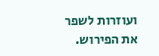ועוזרות לשפר את הפירוש.